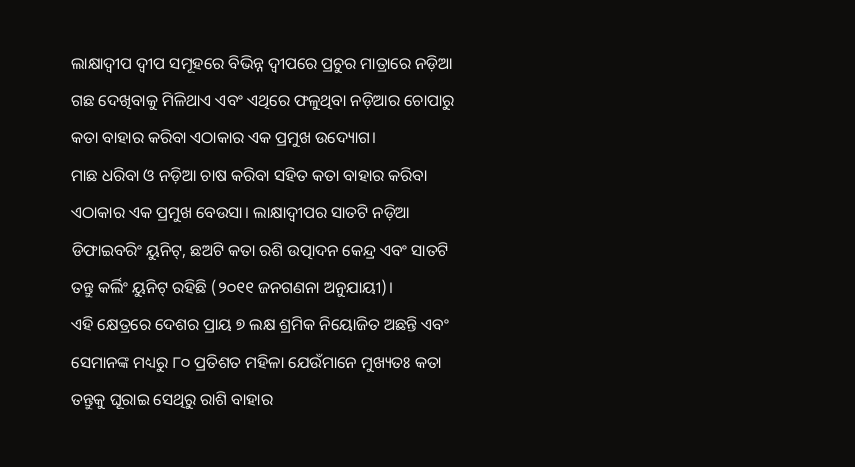ଲାକ୍ଷାଦ୍ୱୀପ ଦ୍ୱୀପ ସମୂହରେ ବିଭିନ୍ନ ଦ୍ୱୀପରେ ପ୍ରଚୁର ମାତ୍ରାରେ ନଡ଼ିଆ ଗଛ ଦେଖିବାକୁ ମିଳିଥାଏ ଏବଂ ଏଥିରେ ଫଳୁଥିବା ନଡ଼ିଆର ଚୋପାରୁ କତା ବାହାର କରିବା ଏଠାକାର ଏକ ପ୍ରମୁଖ ଉଦ୍ୟୋଗ।
ମାଛ ଧରିବା ଓ ନଡ଼ିଆ ଚାଷ କରିବା ସହିତ କତା ବାହାର କରିବା ଏଠାକାର ଏକ ପ୍ରମୁଖ ବେଉସା। ଲାକ୍ଷାଦ୍ୱୀପର ସାତଟି ନଡ଼ିଆ ଡିଫାଇବରିଂ ୟୁନିଟ୍, ଛଅଟି କତା ରଶି ଉତ୍ପାଦନ କେନ୍ଦ୍ର ଏବଂ ସାତଟି ତନ୍ତୁ କର୍ଲିଂ ୟୁନିଟ୍ ରହିଛି (୨୦୧୧ ଜନଗଣନା ଅନୁଯାୟୀ)।
ଏହି କ୍ଷେତ୍ରରେ ଦେଶର ପ୍ରାୟ ୭ ଲକ୍ଷ ଶ୍ରମିକ ନିୟୋଜିତ ଅଛନ୍ତି ଏବଂ ସେମାନଙ୍କ ମଧ୍ୟରୁ ୮୦ ପ୍ରତିଶତ ମହିଳା ଯେଉଁମାନେ ମୁଖ୍ୟତଃ କତା ତନ୍ତୁକୁ ଘୂରାଇ ସେଥିରୁ ରାଶି ବାହାର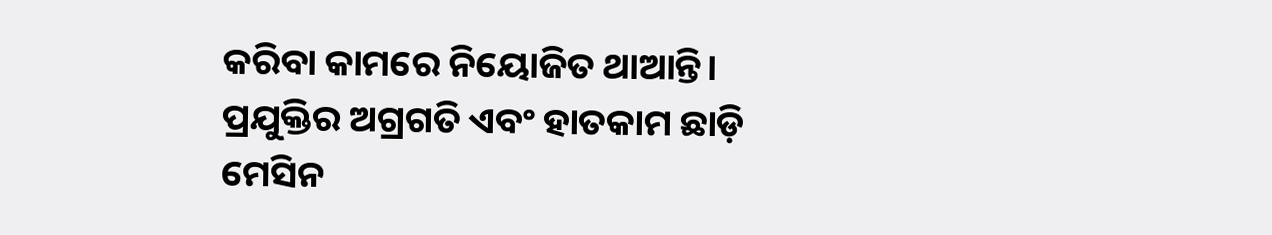କରିବା କାମରେ ନିୟୋଜିତ ଥାଆନ୍ତି। ପ୍ରଯୁକ୍ତିର ଅଗ୍ରଗତି ଏବଂ ହାତକାମ ଛାଡ଼ି ମେସିନ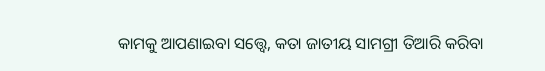କାମକୁ ଆପଣାଇବା ସତ୍ତ୍ୱେ, କତା ଜାତୀୟ ସାମଗ୍ରୀ ତିଆରି କରିବା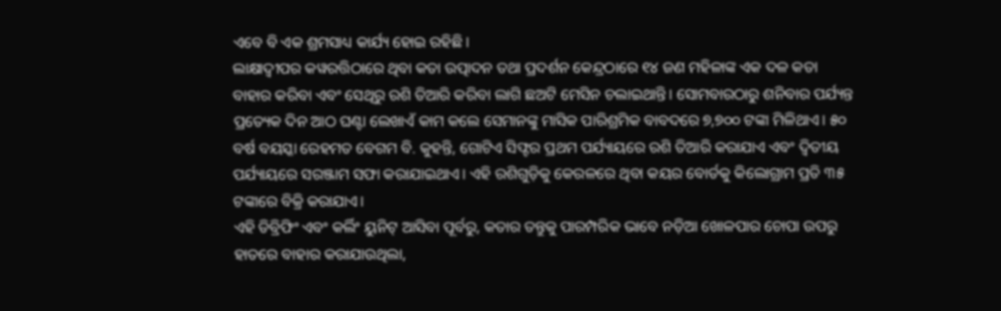ଏବେ ବି ଏକ ଶ୍ରମସାଧ୍ୟ କାର୍ଯ୍ୟ ହୋଇ ରହିଛି।
ଲାକ୍ଷାଦ୍ୱୀପର କୱରତ୍ତିଠାରେ ଥିବା କତା ଉତ୍ପାଦନ ତଥା ପ୍ରଦର୍ଶନ କେନ୍ଦ୍ରଠାରେ ୧୪ ଜଣ ମହିଳାଙ୍କ ଏକ ଦଳ କତା ବାହାର କରିବା ଏବଂ ସେଥିରୁ ରଶି ତିଆରି କରିବା ଲାଗି ଛଅଟି ମେସିନ ଚଲାଇଥାନ୍ତି। ସୋମବାରଠାରୁ ଶନିବାର ପର୍ଯ୍ୟନ୍ତ ପ୍ରତ୍ୟେକ ଦିନ ଆଠ ଘଣ୍ଟା ଲେଖାଏଁ କାମ କଲେ ସେମାନଙ୍କୁ ମାସିକ ପାରିଶ୍ରମିକ ବାବଦରେ ୭,୭୦୦ ଟଙ୍କା ମିଳିଥାଏ। ୫୦ ବର୍ଷ ବୟସ୍କା ରେହମତ ବେଗମ ବି. କୁହନ୍ତି, ଗୋଟିଏ ସିଫ୍ଟର ପ୍ରଥମ ପର୍ଯ୍ୟାୟରେ ରଶି ତିଆରି କରାଯାଏ ଏବଂ ଦ୍ୱିତୀୟ ପର୍ଯ୍ୟାୟରେ ସରଞ୍ଜାମ ସଫା କରାଯାଇଥାଏ। ଏହି ରଶିଗୁଡ଼ିକୁ କେରଳରେ ଥିବା କୟର ବୋର୍ଡକୁ କିଲୋଗ୍ରାମ ପ୍ରତି ୩୫ ଟଙ୍କାରେ ବିକ୍ରି କରାଯାଏ।
ଏହି ଡିବ୍ରିଫିଂ ଏବଂ କର୍ଲିଂ ୟୁନିଟ୍ ଆସିବା ପୂର୍ବରୁ, କତାର ତନ୍ତୁକୁ ପାରମ୍ପରିକ ଭାବେ ନଡ଼ିଆ ଖୋଳପାର ଚୋପା ଉପରୁ ହାତରେ ବାହାର କରାଯାଉଥିଲା,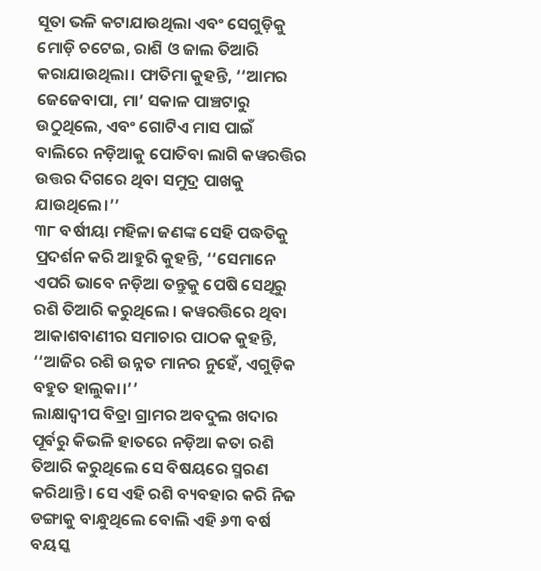ସୂତା ଭଳି କଟାଯାଉଥିଲା ଏବଂ ସେଗୁଡ଼ିକୁ ମୋଡ଼ି ଚଟେଇ, ରାଶି ଓ ଜାଲ ତିଆରି କରାଯାଉଥିଲା। ଫାତିମା କୁହନ୍ତି, ‘‘ଆମର ଜେଜେବାପା, ମା’ ସକାଳ ପାଞ୍ଚଟାରୁ ଉଠୁଥିଲେ, ଏବଂ ଗୋଟିଏ ମାସ ପାଇଁ ବାଲିରେ ନଡ଼ିଆକୁ ପୋତିବା ଲାଗି କୱରତ୍ତିର ଉତ୍ତର ଦିଗରେ ଥିବା ସମୁଦ୍ର ପାଖକୁ ଯାଉଥିଲେ।’’
୩୮ ବର୍ଷୀୟା ମହିଳା ଜଣଙ୍କ ସେହି ପଦ୍ଧତିକୁ ପ୍ରଦର୍ଶନ କରି ଆହୁରି କୁହନ୍ତି, ‘‘ସେମାନେ ଏପରି ଭାବେ ନଡ଼ିଆ ତନ୍ତୁକୁ ପେଷି ସେଥିରୁ ରଶି ତିଆରି କରୁଥିଲେ । କୱରତ୍ତିରେ ଥିବା ଆକାଶବାଣୀର ସମାଚାର ପାଠକ କୁହନ୍ତି, ‘‘ଆଜିର ରଶି ଉନ୍ନତ ମାନର ନୁହେଁ, ଏଗୁଡ଼ିକ ବହୁତ ହାଲୁକା।’’
ଲାକ୍ଷାଦ୍ୱୀପ ବିତ୍ରା ଗ୍ରାମର ଅବଦୁଲ ଖଦାର ପୂର୍ବରୁ କିଭଳି ହାତରେ ନଡ଼ିଆ କତା ରଶି ତିଆରି କରୁଥିଲେ ସେ ବିଷୟରେ ସ୍ମରଣ କରିଥାନ୍ତି। ସେ ଏହି ରଶି ବ୍ୟବହାର କରି ନିଜ ଡଙ୍ଗାକୁ ବାନ୍ଧୁଥିଲେ ବୋଲି ଏହି ୬୩ ବର୍ଷ ବୟସ୍କ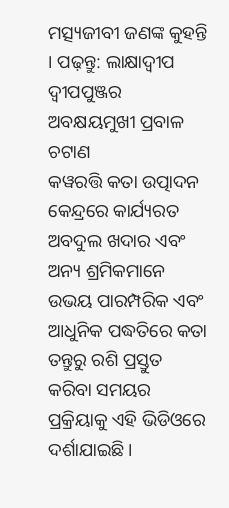ମତ୍ସ୍ୟଜୀବୀ ଜଣଙ୍କ କୁହନ୍ତି । ପଢ଼ନ୍ତୁ: ଲାକ୍ଷାଦ୍ୱୀପ ଦ୍ୱୀପପୁଞ୍ଜର ଅବକ୍ଷୟମୁଖୀ ପ୍ରବାଳ ଚଟାଣ
କୱରତ୍ତି କତା ଉତ୍ପାଦନ କେନ୍ଦ୍ରରେ କାର୍ଯ୍ୟରତ ଅବଦୁଲ ଖଦାର ଏବଂ ଅନ୍ୟ ଶ୍ରମିକମାନେ ଉଭୟ ପାରମ୍ପରିକ ଏବଂ ଆଧୁନିକ ପଦ୍ଧତିରେ କତା ତନ୍ତୁରୁ ରଶି ପ୍ରସ୍ତୁତ କରିବା ସମୟର ପ୍ରକ୍ରିୟାକୁ ଏହି ଭିଡିଓରେ ଦର୍ଶାଯାଇଛି।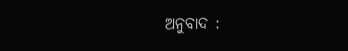ଅନୁବାଦ :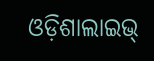ଓଡ଼ିଶାଲାଇଭ୍